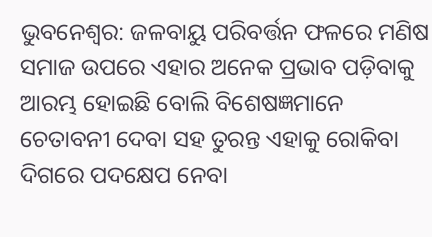ଭୁବନେଶ୍ୱର: ଜଳବାୟୁ ପରିବର୍ତ୍ତନ ଫଳରେ ମଣିଷ ସମାଜ ଉପରେ ଏହାର ଅନେକ ପ୍ରଭାବ ପଡ଼ିବାକୁ ଆରମ୍ଭ ହୋଇଛି ବୋଲି ବିଶେଷଜ୍ଞମାନେ ଚେତାବନୀ ଦେବା ସହ ତୁରନ୍ତ ଏହାକୁ ରୋକିବା ଦିଗରେ ପଦକ୍ଷେପ ନେବା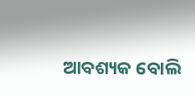ଆବଶ୍ୟକ ବୋଲି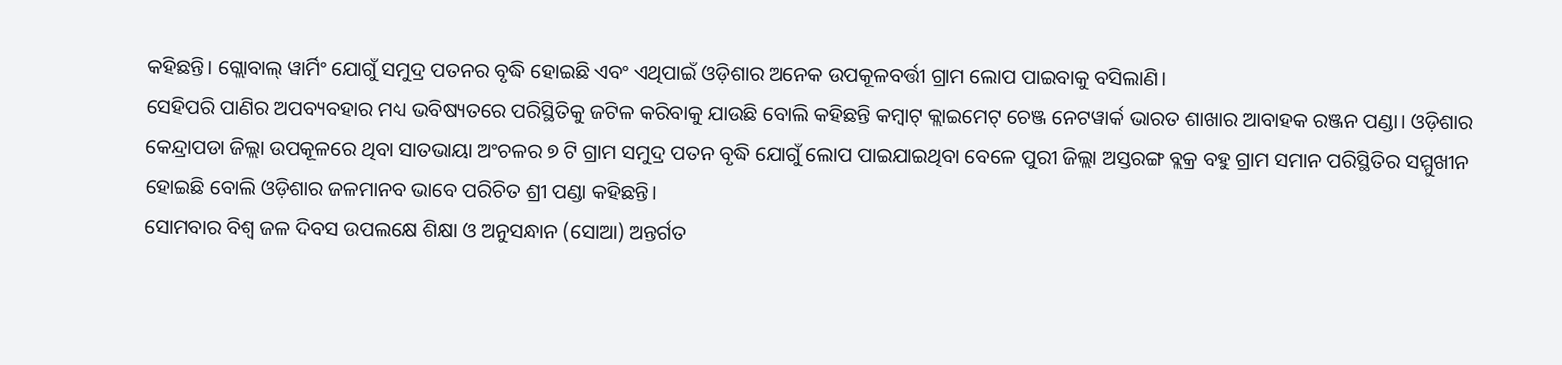କହିଛନ୍ତି। ଗ୍ଲୋବାଲ୍ ୱାର୍ମିଂ ଯୋଗୁଁ ସମୁଦ୍ର ପତନର ବୃଦ୍ଧି ହୋଇଛି ଏବଂ ଏଥିପାଇଁ ଓଡ଼ିଶାର ଅନେକ ଉପକୂଳବର୍ତ୍ତୀ ଗ୍ରାମ ଲୋପ ପାଇବାକୁ ବସିଲାଣି।
ସେହିପରି ପାଣିର ଅପବ୍ୟବହାର ମଧ୍ୟ ଭବିଷ୍ୟତରେ ପରିସ୍ଥିତିକୁ ଜଟିଳ କରିବାକୁ ଯାଉଛି ବୋଲି କହିଛନ୍ତି କମ୍ବାଟ୍ କ୍ଲାଇମେଟ୍ ଚେଞ୍ଜ ନେଟୱାର୍କ ଭାରତ ଶାଖାର ଆବାହକ ରଞ୍ଜନ ପଣ୍ଡା। ଓଡ଼ିଶାର କେନ୍ଦ୍ରାପଡା ଜିଲ୍ଲା ଉପକୂଳରେ ଥିବା ସାତଭାୟା ଅଂଚଳର ୭ ଟି ଗ୍ରାମ ସମୁଦ୍ର ପତନ ବୃଦ୍ଧି ଯୋଗୁଁ ଲୋପ ପାଇଯାଇଥିବା ବେଳେ ପୁରୀ ଜିଲ୍ଲା ଅସ୍ତରଙ୍ଗ ବ୍ଲକ୍ର ବହୁ ଗ୍ରାମ ସମାନ ପରିସ୍ଥିତିର ସମ୍ମୁଖୀନ ହୋଇଛି ବୋଲି ଓଡ଼ିଶାର ଜଳମାନବ ଭାବେ ପରିଚିତ ଶ୍ରୀ ପଣ୍ଡା କହିଛନ୍ତି।
ସୋମବାର ବିଶ୍ୱ ଜଳ ଦିବସ ଉପଲକ୍ଷେ ଶିକ୍ଷା ଓ ଅନୁସନ୍ଧାନ (ସୋଆ) ଅନ୍ତର୍ଗତ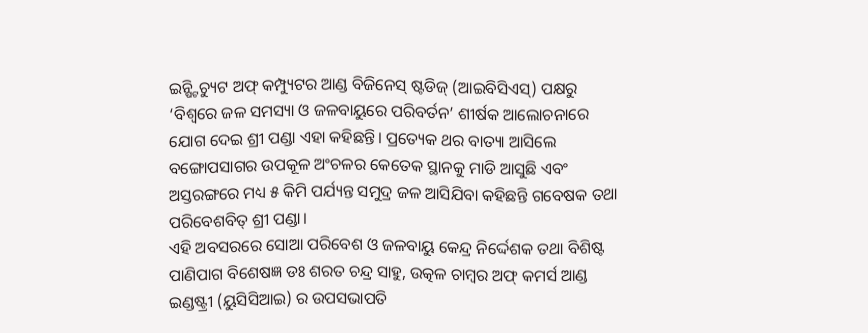ଇନ୍ଷ୍ଟିଚ୍ୟୁଟ ଅଫ୍ କମ୍ପ୍ୟୁଟର ଆଣ୍ଡ ବିଜିନେସ୍ ଷ୍ଟଡିଜ୍ (ଆଇବିସିଏସ୍) ପକ୍ଷରୁ ‘ବିଶ୍ୱରେ ଜଳ ସମସ୍ୟା ଓ ଜଳବାୟୁରେ ପରିବର୍ତନ’ ଶୀର୍ଷକ ଆଲୋଚନାରେ ଯୋଗ ଦେଇ ଶ୍ରୀ ପଣ୍ଡା ଏହା କହିଛନ୍ତି। ପ୍ରତ୍ୟେକ ଥର ବାତ୍ୟା ଆସିଲେ ବଙ୍ଗୋପସାଗର ଉପକୂଳ ଅଂଚଳର କେତେକ ସ୍ଥାନକୁ ମାଡି ଆସୁଛି ଏବଂ ଅସ୍ତରଙ୍ଗରେ ମଧ୍ୟ ୫ କିମି ପର୍ଯ୍ୟନ୍ତ ସମୁଦ୍ର ଜଳ ଆସିଯିବା କହିଛନ୍ତି ଗବେଷକ ତଥା ପରିବେଶବିତ୍ ଶ୍ରୀ ପଣ୍ଡା।
ଏହି ଅବସରରେ ସୋଆ ପରିବେଶ ଓ ଜଳବାୟୁ କେନ୍ଦ୍ର ନିର୍ଦ୍ଦେଶକ ତଥା ବିଶିଷ୍ଟ ପାଣିପାଗ ବିଶେଷଜ୍ଞ ଡଃ ଶରତ ଚନ୍ଦ୍ର ସାହୁ, ଉତ୍କଳ ଚାମ୍ବର ଅଫ୍ କମର୍ସ ଆଣ୍ଡ ଇଣ୍ଡଷ୍ଟ୍ରୀ (ୟୁସିସିଆଇ) ର ଉପସଭାପତି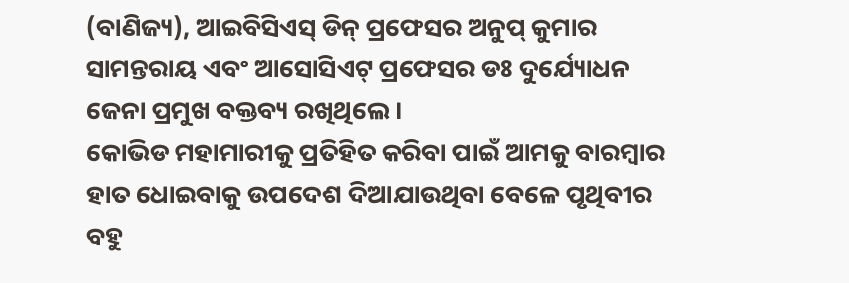(ବାଣିଜ୍ୟ), ଆଇବିସିଏସ୍ ଡିନ୍ ପ୍ରଫେସର ଅନୁପ୍ କୁମାର ସାମନ୍ତରାୟ ଏବଂ ଆସୋସିଏଟ୍ ପ୍ରଫେସର ଡଃ ଦୁର୍ଯ୍ୟୋଧନ ଜେନା ପ୍ରମୁଖ ବକ୍ତବ୍ୟ ରଖିଥିଲେ।
କୋଭିଡ ମହାମାରୀକୁ ପ୍ରତିହିତ କରିବା ପାଇଁ ଆମକୁ ବାରମ୍ବାର ହାତ ଧୋଇବାକୁ ଉପଦେଶ ଦିଆଯାଉଥିବା ବେଳେ ପୃଥିବୀର ବହୁ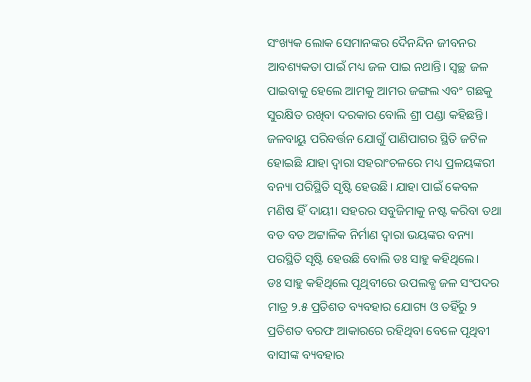ସଂଖ୍ୟକ ଲୋକ ସେମାନଙ୍କର ଦୈନନ୍ଦିନ ଜୀବନର ଆବଶ୍ୟକତା ପାଇଁ ମଧ୍ୟ ଜଳ ପାଇ ନଥାନ୍ତି। ସ୍ୱଚ୍ଛ ଜଳ ପାଇବାକୁ ହେଲେ ଆମକୁ ଆମର ଜଙ୍ଗଲ ଏବଂ ଗଛକୁ ସୁରକ୍ଷିତ ରଖିବା ଦରକାର ବୋଲି ଶ୍ରୀ ପଣ୍ଡା କହିଛନ୍ତି।
ଜଳବାୟୁ ପରିବର୍ତ୍ତନ ଯୋଗୁଁ ପାଣିପାଗର ସ୍ଥିତି ଜଟିଳ ହୋଇଛି ଯାହା ଦ୍ୱାରା ସହରାଂଚଳରେ ମଧ୍ୟ ପ୍ରଳୟଙ୍କରୀ ବନ୍ୟା ପରିସ୍ଥିତି ସୃଷ୍ଟି ହେଉଛି। ଯାହା ପାଇଁ କେବଳ ମଣିଷ ହିଁ ଦାୟୀ। ସହରର ସବୁଜିମାକୁ ନଷ୍ଟ କରିବା ତଥା ବଡ ବଡ ଅଟ୍ଟାଳିକ ନିର୍ମାଣ ଦ୍ୱାରା ଭୟଙ୍କର ବନ୍ୟା ପରସ୍ଥିତି ସୃଷ୍ଟି ହେଉଛି ବୋଲି ଡଃ ସାହୁ କହିଥିଲେ।
ଡଃ ସାହୁ କହିଥିଲେ ପୃଥିବୀରେ ଉପଲବ୍ଧ ଜଳ ସଂପଦର ମାତ୍ର ୨.୫ ପ୍ରତିଶତ ବ୍ୟବହାର ଯୋଗ୍ୟ ଓ ତହିଁରୁ ୨ ପ୍ରତିଶତ ବରଫ ଆକାରରେ ରହିଥିବା ବେଳେ ପୃଥିବୀ ବାସୀଙ୍କ ବ୍ୟବହାର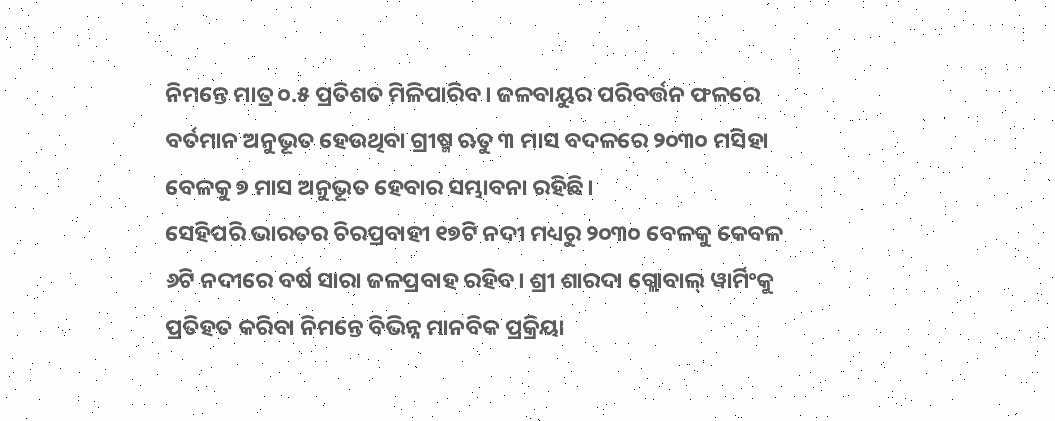ନିମନ୍ତେ ମାତ୍ର ୦.୫ ପ୍ରତିଶତ ମିଳିପାରିବ। ଜଳବାୟୁର ପରିବର୍ତ୍ତନ ଫଳରେ ବର୍ତମାନ ଅନୁଭୂତ ହେଉଥିବା ଗ୍ରୀଷ୍ମ ଋତୁ ୩ ମାସ ବଦଳରେ ୨୦୩୦ ମସିହା ବେଳକୁ ୭ ମାସ ଅନୁଭୂତ ହେବାର ସମ୍ଭାବନା ରହିଛି।
ସେହିପରି ଭାରତର ଚିରପ୍ରବାହୀ ୧୭ଟି ନଦୀ ମଧ୍ୟରୁ ୨୦୩୦ ବେଳକୁ କେବଳ ୬ଟି ନଦୀରେ ବର୍ଷ ସାରା ଜଳପ୍ରବାହ ରହିବ। ଶ୍ରୀ ଶାରଦା ଗ୍ଲୋବାଲ୍ ୱାର୍ମିଂକୁ ପ୍ରତିହତ କରିବା ନିମନ୍ତେ ବିଭିନ୍ନ ମାନବିକ ପ୍ରକ୍ରିୟା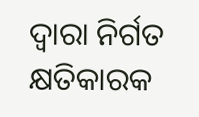ଦ୍ୱାରା ନିର୍ଗତ କ୍ଷତିକାରକ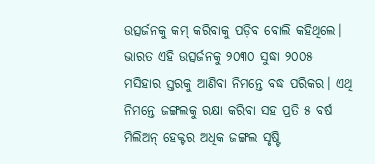ଉତ୍ସର୍ଜନକୁ କମ୍ କରିବାକୁ ପଡ଼ିବ ବୋଲି କହିଥିଲେ।
ଭାରତ ଏହି ଉତ୍ସର୍ଜନକୁ ୨୦୩୦ ସୁଦ୍ଧା ୨୦୦୫ ମସିହାର ସ୍ତରକୁ ଆଣିବା ନିମନ୍ତେ ବଦ୍ଧ ପରିକର। ଏଥି ନିମନ୍ତେ ଜଙ୍ଗଲକୁ ରକ୍ଷା କରିବା ସହ ପ୍ରତି ୫ ବର୍ଷ ମିଲିଅନ୍ ହେକ୍ଟର ଅଧିକ ଜଙ୍ଗଲ ସୃଷ୍ଟି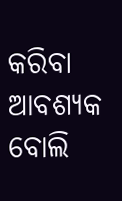କରିବା ଆବଶ୍ୟକ ବୋଲି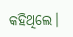କହିଥିଲେ।